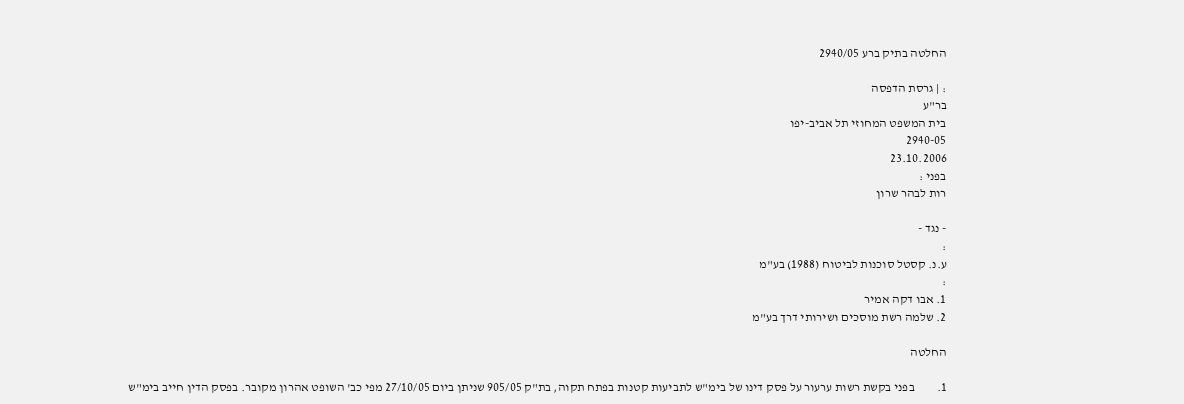החלטה בתיק ברע 2940/05

: | גרסת הדפסה
בר"ע
בית המשפט המחוזי תל אביב-יפו
2940-05
23.10.2006
בפני :
רות לבהר שרון

- נגד -
:
ע.נ. קסטל סוכנות לביטוח (1988) בע"מ
:
1. אבו דקה אמיר
2. שלמה רשת מוסכים ושירותי דרך בע"מ

החלטה

1.         בפני בקשת רשות ערעור על פסק דינו של בימ"ש לתביעות קטנות בפתח תקוה, בת"ק 905/05 שניתן ביום 27/10/05 מפי כב' השופט אהרון מקובר. בפסק הדין חייב בימ"ש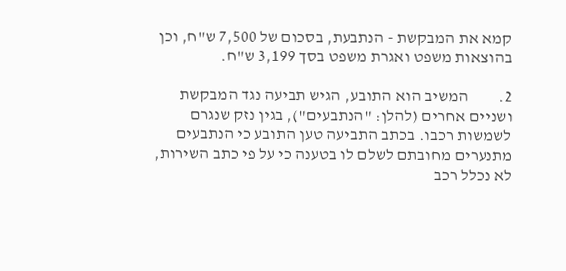קמא את המבקשת - הנתבעת, בסכום של 7,500 ש"ח, וכן בהוצאות משפט ואגרת משפט בסך 3,199 ש"ח.

2.         המשיב הוא התובע, הגיש תביעה נגד המבקשת ושניים אחרים (להלן: "הנתבעים"), בגין נזק שנגרם לשמשות רכבו. בכתב התביעה טען התובע כי הנתבעים מתנערים מחובתם לשלם לו בטענה כי על פי כתב השירות, לא נכלל רכב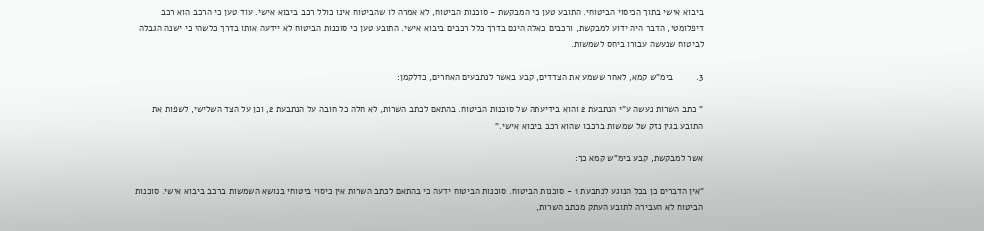ביבוא אישי בתוך הכיסוי הביטוחי. התובע טען כי המבקשת - סוכנות הביטוח, לא אמרה לו שהביטוח אינו כולל רכב ביבוא אישי. עוד טען כי הרכב הוא רכב דיפלומטי, הדבר היה ידוע למבקשת, ורכבים כאלה הינם בדרך כלל רכבים ביבוא אישי. התובע טען כי סוכנות הביטוח לא יידעה אותו בדרך כלשהי כי ישנה הגבלה לביטוח שנעשה עבורו ביחס לשמשות.

3.         בימ"ש קמא, לאחר ששמע את הצדדים, קבע באשר לנתבעים האחרים, כדלקמן:

" כתב השרות נעשה ע"י הנתבעת 2 והוא בידיעתה של סוכנות הביטוח. בהתאם לכתב השרות, לא חלה כל חובה על הנתבעת 2, וכן על הצד השלישי, לשפות את התובע בגין נזק של שמשות ברכבו שהוא רכב ביבוא אישי."

אשר למבקשת, קבע בימ"ש קמא כך:

"אין הדברים כן בכל הנוגע לנתבעת 1 - סוכנות הביטוח. סוכנות הביטוח ידעה כי בהתאם לכתב השרות אין כיסוי ביטוחי בנושא השמשות ברכב ביבוא אישי. סוכנות הביטוח לא העבירה לתובע העתק מכתב השרות,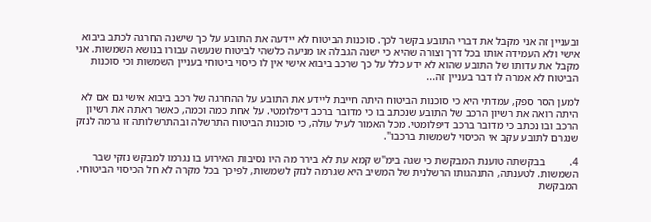ובעניין זה אני מקבל את דברי התובע בקשר לכך. סוכנות הביטוח לא יידעה את התובע על כך שישנה החרגה לכתב ביבוא אישי ולא העמידה אותו בכל דרך וצורה שהיא כי ישנה הגבלה או מניעה כלשהי לביטוח שנעשה עבורו בנושא השמשות. אני מקבל את עדותו של התובע שהוא לא ידע כלל על כך שרכב ביבוא אישי אין לו כיסוי ביטוחי בעניין השמשות וכי סוכנות הביטוח לא אמרה לו דבר בעניין זה...

למען הסר ספק, עמדתי היא כי סוכנות הביטוח היתה חייבת ליידע את התובע על ההחרגה של רכב ביבוא אישי גם אם לא היתה רואה את רשיון הרכב של התובע שנכתב בו כי מדובר ברכב דיפלומטי. על אחת כמה וכמה, כאשר ראתה את רשיון הרכב ובו נכתב כי מדובר ברכב דיפלומטי. מכל האמור לעיל עולה, כי סוכנות הביטוח התרשלה ובהתרשלותה זו גרמה לנזק שנגרם לתובע עקב אי הכיסוי לשמשות ברכבו".

4.         בבקשתה טוענת המבקשת כי שגה בימ"ש קמא עת לא בירר מה היו נסיבות האירוע בו נגרמו למבקש נזקי שבר השמשות. לטענתה, התנהגותו הרשלנית של המשיב היא שגרמה לנזק לשמשות, לפיכך בכל מקרה לא חל הכיסוי הביטוחי. המבקשת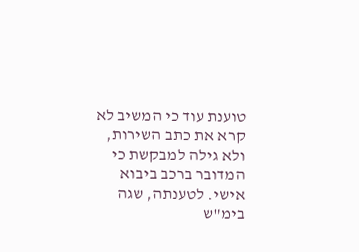טוענת עוד כי המשיב לא קרא את כתב השירות, ולא גילה למבקשת כי המדובר ברכב ביבוא אישי. לטענתה, שגה בימ"ש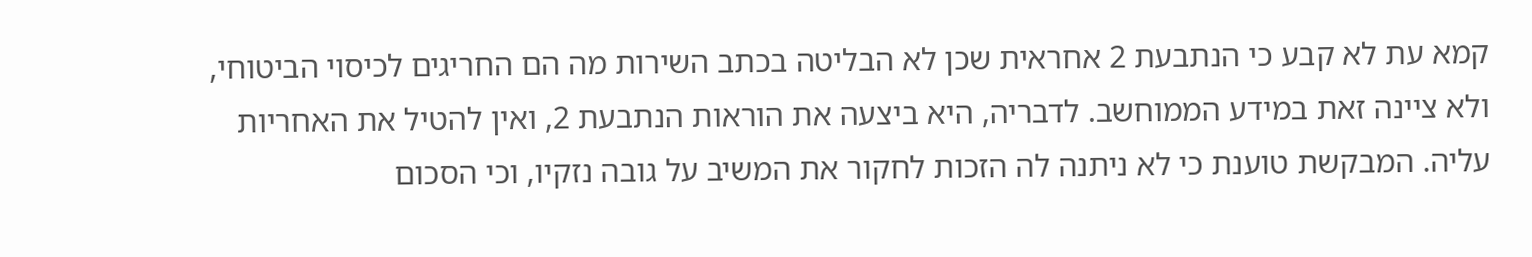קמא עת לא קבע כי הנתבעת 2 אחראית שכן לא הבליטה בכתב השירות מה הם החריגים לכיסוי הביטוחי, ולא ציינה זאת במידע הממוחשב. לדבריה, היא ביצעה את הוראות הנתבעת 2, ואין להטיל את האחריות עליה. המבקשת טוענת כי לא ניתנה לה הזכות לחקור את המשיב על גובה נזקיו, וכי הסכום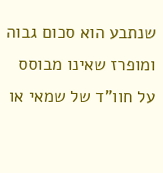שנתבע הוא סכום גבוה ומופרז שאינו מבוסס על חוו"ד של שמאי או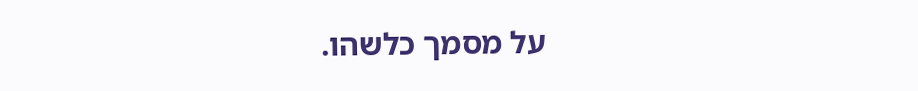על מסמך כלשהו.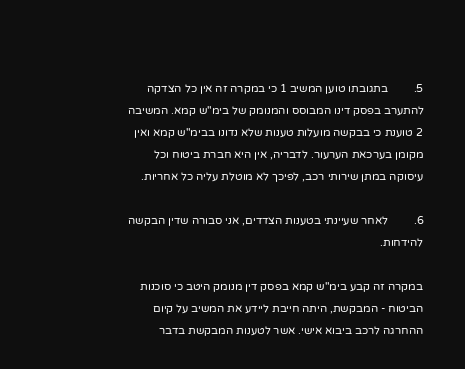5.         בתגובתו טוען המשיב 1 כי במקרה זה אין כל הצדקה להתערב בפסק דינו המבוסס והמנומק של בימ"ש קמא. המשיבה 2 טוענת כי בבקשה מועלות טענות שלא נדונו בבימ"ש קמא ואין מקומן בערכאת הערעור. לדבריה, אין היא חברת ביטוח וכל עיסוקה במתן שירותי רכב, לפיכך לא מוטלת עליה כל אחריות.

6.         לאחר שעיינתי בטענות הצדדים, אני סבורה שדין הבקשה להידחות.

במקרה זה קבע בימ"ש קמא בפסק דין מנומק היטב כי סוכנות הביטוח - המבקשת, היתה חייבת ליידע את המשיב על קיום ההחרגה לרכב ביבוא אישי. אשר לטענות המבקשת בדבר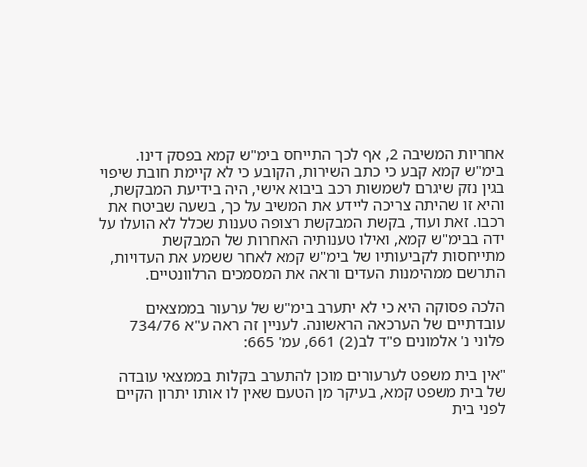אחריות המשיבה 2, אף לכך התייחס בימ"ש קמא בפסק דינו. בימ"ש קמא קבע כי כתב השירות, הקובע כי לא קיימת חובת שיפוי בגין נזק שיגרם לשמשות רכב ביבוא אישי, היה בידיעת המבקשת, והיא זו שהיתה צריכה ליידע את המשיב על כך, בשעה שביטח את רכבו. זאת ועוד, בקשת המבקשת רצופה טענות שכלל לא הועלו על ידה בבימ"ש קמא, ואילו טענותיה האחרות של המבקשת מתייחסות לקביעותיו של בימ"ש קמא לאחר ששמע את העדויות, התרשם ממהימנות העדים וראה את המסמכים הרלוונטיים.

הלכה פסוקה היא כי לא יתערב בימ"ש של ערעור בממצאים עובדתיים של הערכאה הראשונה. לעניין זה ראה ע"א 734/76 פלוני נ' אלמונים פ"ד לב(2) 661, עמ' 665:

"אין בית משפט לערעורים מוכן להתערב בקלות בממצאי עובדה של בית משפט קמא, בעיקר מן הטעם שאין לו אותו יתרון הקיים לפני בית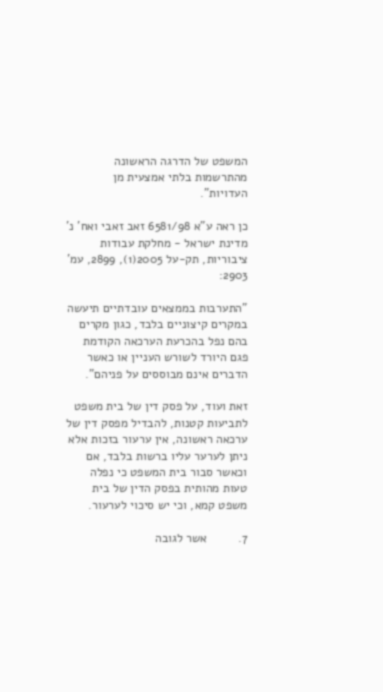המשפט של הדרגה הראשונה מהתרשמות בלתי אמצעית מן העדויות".

כן ראה ע"א 6581/98 זאב זאבי ואח' נ' מדינת ישראל - מחלקת עבודות ציבוריות, תק-על 2005(1), 2899, עמ' 2903:

"התערבות בממצאים עובדתיים תיעשה במקרים קיצוניים בלבד, כגון מקרים בהם נפל בהכרעת הערכאה הקודמת פגם היורד לשורש העניין או כאשר הדברים אינם מבוססים על פניהם".

זאת ועוד, על פסק דין של בית משפט לתביעות קטנות, להבדיל מפסק דין של ערכאה ראשונה, אין ערעור בזכות אלא ניתן לערער עליו ברשות בלבד, אם וכאשר סבור בית המשפט כי נפלה טעות מהותית בפסק הדין של בית משפט קמא, וכי יש סיכוי לערעור.

7.         אשר לגובה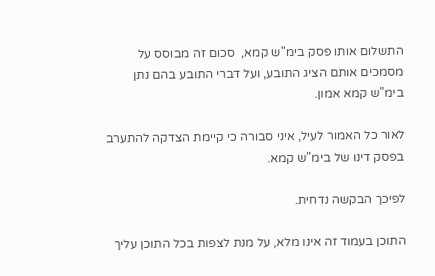התשלום אותו פסק בימ"ש קמא,  סכום זה מבוסס על מסמכים אותם הציג התובע, ועל דברי התובע בהם נתן בימ"ש קמא אמון.

לאור כל האמור לעיל, איני סבורה כי קיימת הצדקה להתערב בפסק דינו של בימ"ש קמא.

לפיכך הבקשה נדחית.

התוכן בעמוד זה אינו מלא, על מנת לצפות בכל התוכן עליך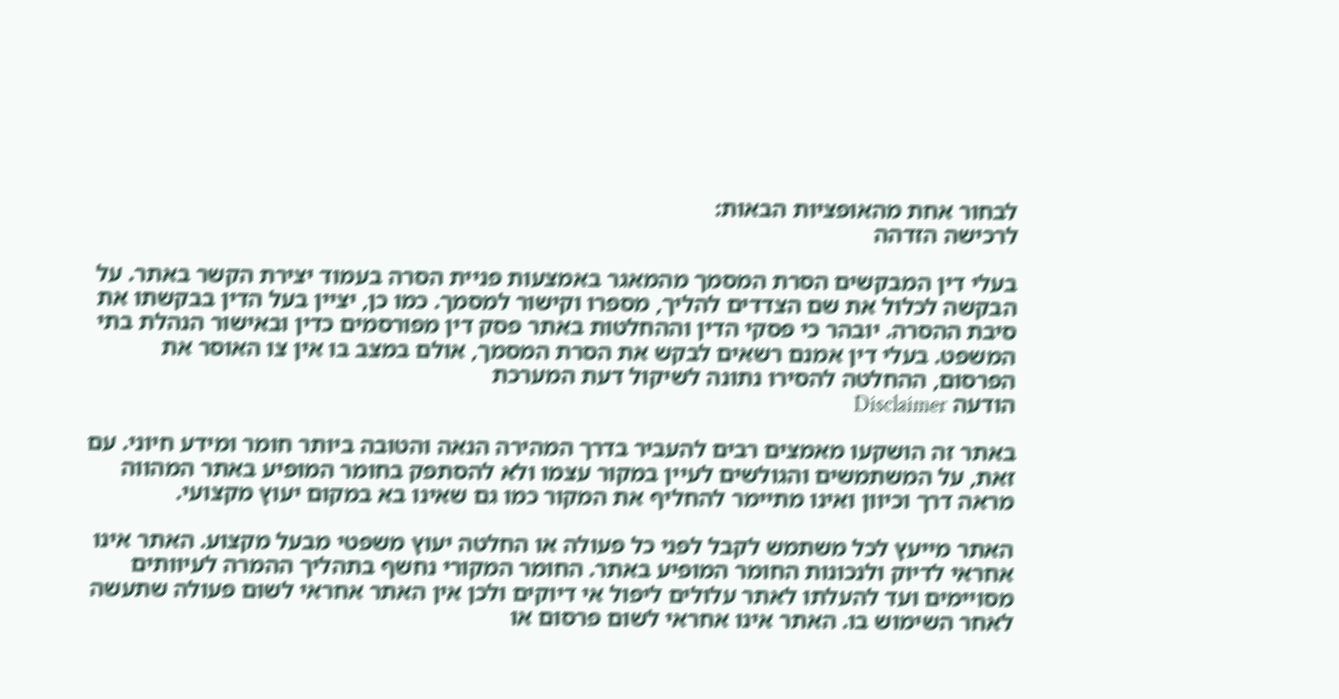לבחור אחת מהאופציות הבאות:
לרכישה הזדהה

בעלי דין המבקשים הסרת המסמך מהמאגר באמצעות פניית הסרה בעמוד יצירת הקשר באתר. על הבקשה לכלול את שם הצדדים להליך, מספרו וקישור למסמך. כמו כן, יציין בעל הדין בבקשתו את סיבת ההסרה. יובהר כי פסקי הדין וההחלטות באתר פסק דין מפורסמים כדין ובאישור הנהלת בתי המשפט. בעלי דין אמנם רשאים לבקש את הסרת המסמך, אולם במצב בו אין צו האוסר את הפרסום, ההחלטה להסירו נתונה לשיקול דעת המערכת
הודעה Disclaimer

באתר זה הושקעו מאמצים רבים להעביר בדרך המהירה הנאה והטובה ביותר חומר ומידע חיוני. עם זאת, על המשתמשים והגולשים לעיין במקור עצמו ולא להסתפק בחומר המופיע באתר המהווה מראה דרך וכיוון ואינו מתיימר להחליף את המקור כמו גם שאינו בא במקום יעוץ מקצועי.

האתר מייעץ לכל משתמש לקבל לפני כל פעולה או החלטה יעוץ משפטי מבעל מקצוע. האתר אינו אחראי לדיוק ולנכונות החומר המופיע באתר. החומר המקורי נחשף בתהליך ההמרה לעיוותים מסויימים ועד להעלתו לאתר עלולים ליפול אי דיוקים ולכן אין האתר אחראי לשום פעולה שתעשה לאחר השימוש בו. האתר אינו אחראי לשום פרסום או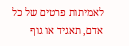לאמיתות פרטים של כל אדם, תאגיד או גוף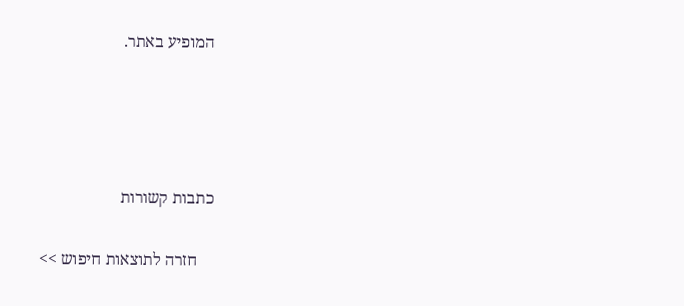המופיע באתר.




כתבות קשורות

    חזרה לתוצאות חיפוש >>